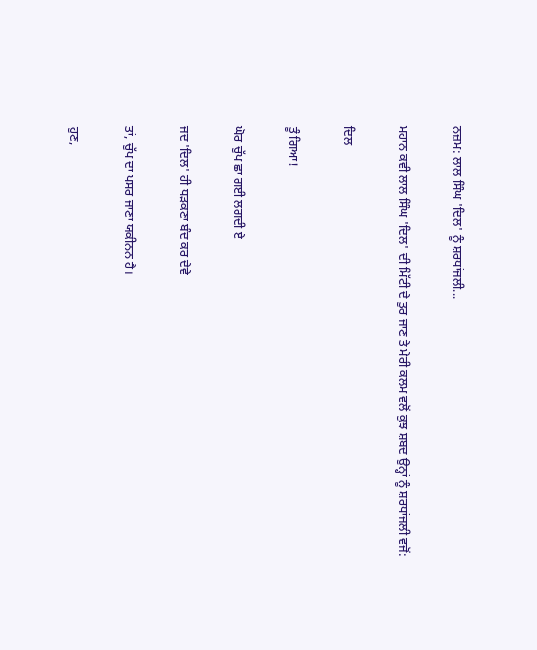ਨਜ਼ਮ: ਲਾਲ ਸਿੰਘ 'ਦਿਲ' ਨੂੰ ਸ਼ਰਧਾਂਜਲੀ...

ਮਹਾਨ ਕਵੀ ਲਾਲ ਸਿੰਘ 'ਦਿਲ' ਦੀ ਮਿੱਟੀ ਦੇ ਤੁਰ ਜਾਣ ਤੇ ਮੇਰੀ ਕਲਮ ਵਲੋਂ ਕੁਝ ਸ਼ਬਦ ਉਨ੍ਹਾਂ ਨੂੰ ਸ਼ਰਧਾਂਜਲੀ ਵਜੋਂ:

ਦਿਲ

ਤੂੰ ਗਿਆ!

ਘੋਰ ਚੁੱਪ ਛਾ ਗਈ ਲਗਦੀ ਏ

ਜਦ 'ਦਿਲ' ਹੀ ਧੜਕਣਾ ਬੰਦ ਕਰ ਦੇਵੇ

ਤਾਂ, ਚੁੱਪ ਦਾ ਪਸਰ ਜਾਣਾ ਯਕੀਨਨ ਹੈ।

ਹੁਣ,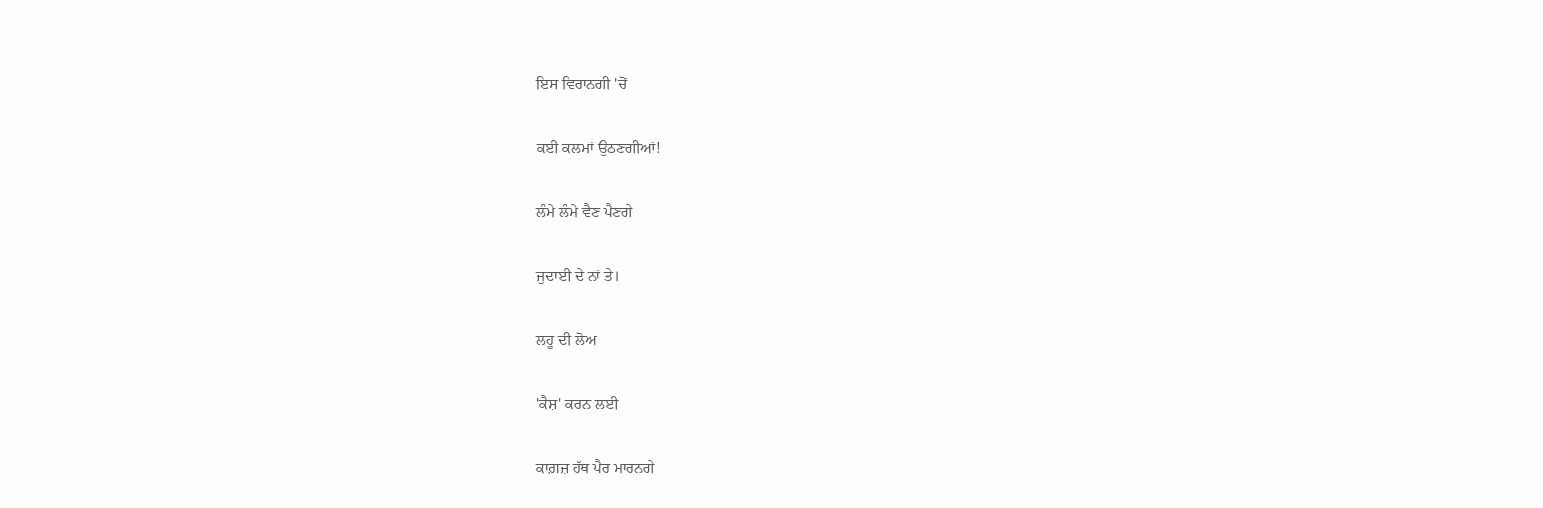ਇਸ ਵਿਰਾਨਗੀ 'ਚੋਂ

ਕਈ ਕਲਮਾਂ ਉਠਣਗੀਆਂ!

ਲੰਮੇ ਲੰਮੇ ਵੈਣ ਪੈਣਗੇ

ਜੁਦਾਈ ਦੇ ਨਾਂ ਤੇ।

ਲਹੂ ਦੀ ਲੋਅ

'ਕੈਸ਼' ਕਰਨ ਲਈ

ਕਾਗ਼ਜ਼ ਹੱਥ ਪੈਰ ਮਾਰਨਗੇ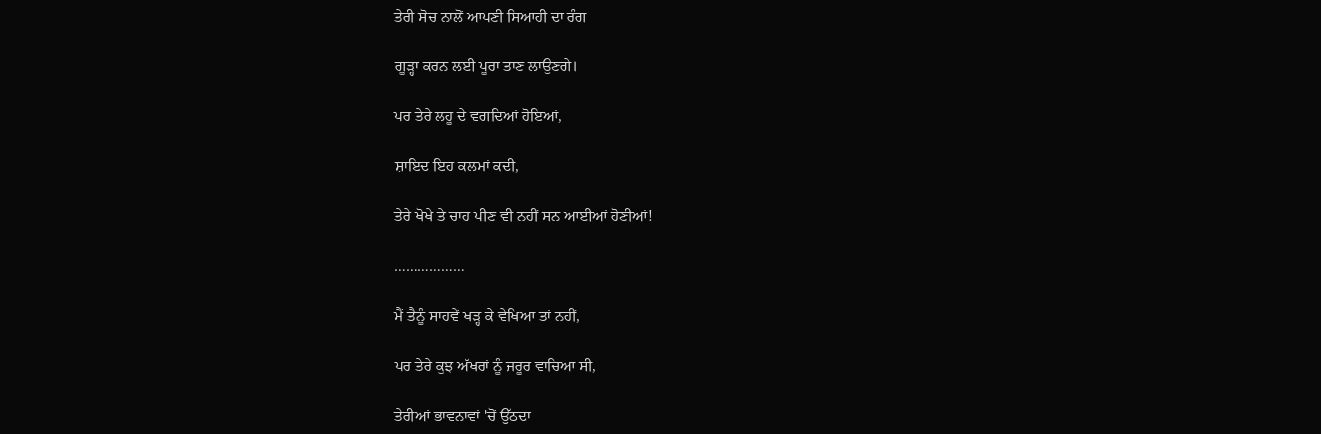ਤੇਰੀ ਸੋਚ ਨਾਲੋਂ ਆਪਣੀ ਸਿਆਹੀ ਦਾ ਰੰਗ

ਗੂੜ੍ਹਾ ਕਰਨ ਲਈ ਪੂਰਾ ਤਾਣ ਲਾਉਣਗੇ।

ਪਰ ਤੇਰੇ ਲਹੂ ਦੇ ਵਗਦਿਆਂ ਹੋਇਆਂ,

ਸ਼ਾਇਦ ਇਹ ਕਲਮਾਂ ਕਦੀ,

ਤੇਰੇ ਖੋਖੇ ਤੇ ਚਾਹ ਪੀਣ ਵੀ ਨਹੀਂ ਸਨ ਆਈਆਂ ਹੋਣੀਆਂ!

………………

ਮੈਂ ਤੈਨੂੰ ਸਾਹਵੇਂ ਖੜ੍ਹ ਕੇ ਵੇਖਿਆ ਤਾਂ ਨਹੀਂ,

ਪਰ ਤੇਰੇ ਕੁਝ ਅੱਖਰਾਂ ਨੂੰ ਜਰੂਰ ਵਾਚਿਆ ਸੀ,

ਤੇਰੀਆਂ ਭਾਵਨਾਵਾਂ 'ਚੋਂ ਉੱਠਦਾ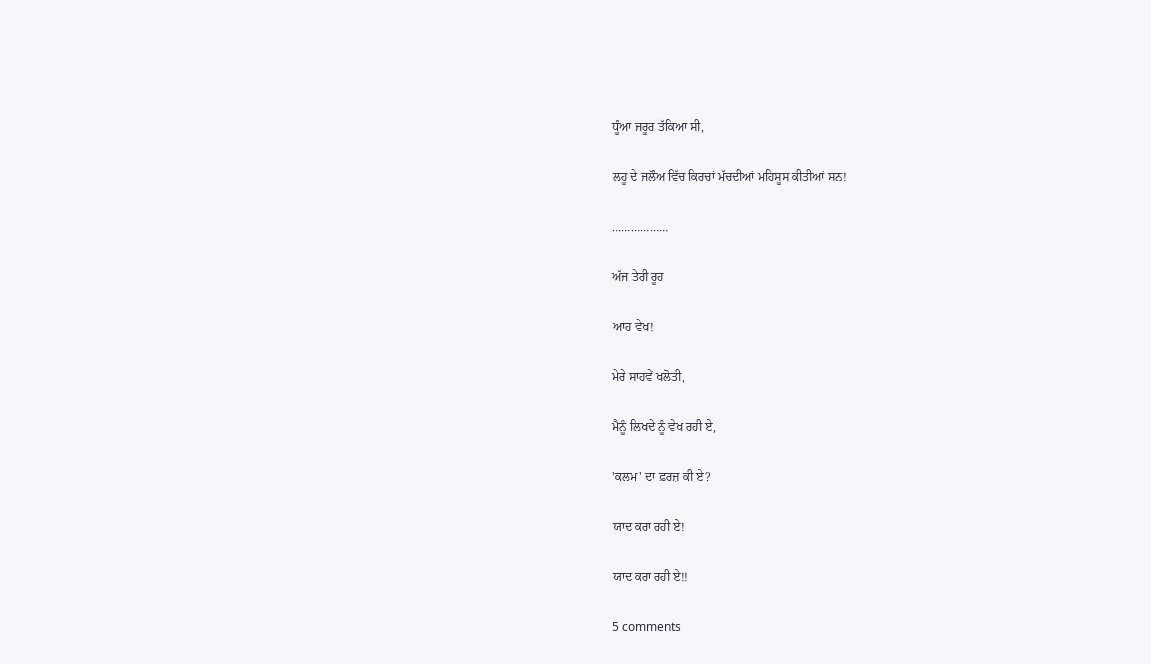ਧੂੰਆ ਜਰੂਰ ਤੱਕਿਆ ਸੀ,

ਲਹੂ ਦੇ ਜਲੌਅ ਵਿੱਚ ਕਿਰਚਾਂ ਮੱਚਦੀਆਂ ਮਹਿਸੂਸ ਕੀਤੀਆਂ ਸਨ!

………………

ਅੱਜ ਤੇਰੀ ਰੂਹ

ਆਹ ਵੇਖ!

ਮੇਰੇ ਸਾਹਵੇਂ ਖਲੋਤੀ,

ਮੈਨੂੰ ਲਿਖਦੇ ਨੂੰ ਵੇਖ ਰਹੀ ਏ,

'ਕਲਮ' ਦਾ ਫ਼ਰਜ਼ ਕੀ ਏ?

ਯਾਦ ਕਰਾ ਰਹੀ ਏ!

ਯਾਦ ਕਰਾ ਰਹੀ ਏ!!

5 comments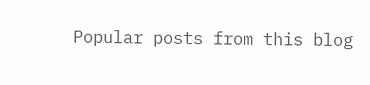Popular posts from this blog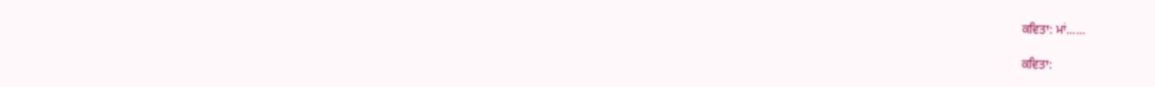ਕਵਿਤਾ: ਮਾਂ......

ਕਵਿਤਾ: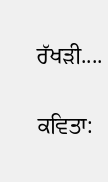ਰੱਖੜੀ....

ਕਵਿਤਾ: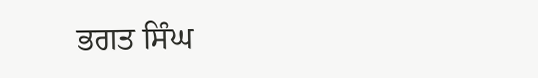ਭਗਤ ਸਿੰਘ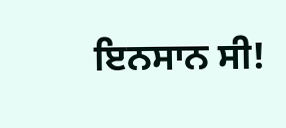ਇਨਸਾਨ ਸੀ!